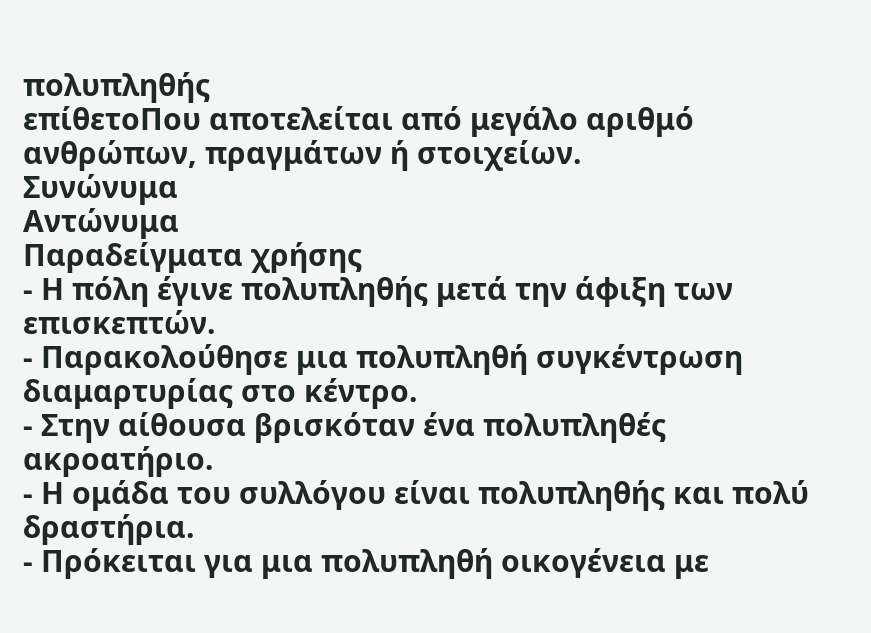πολυπληθής
επίθετοΠου αποτελείται από μεγάλο αριθμό ανθρώπων, πραγμάτων ή στοιχείων.
Συνώνυμα
Αντώνυμα
Παραδείγματα χρήσης
- Η πόλη έγινε πολυπληθής μετά την άφιξη των επισκεπτών.
- Παρακολούθησε μια πολυπληθή συγκέντρωση διαμαρτυρίας στο κέντρο.
- Στην αίθουσα βρισκόταν ένα πολυπληθές ακροατήριο.
- Η ομάδα του συλλόγου είναι πολυπληθής και πολύ δραστήρια.
- Πρόκειται για μια πολυπληθή οικογένεια με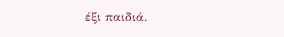έξι παιδιά.